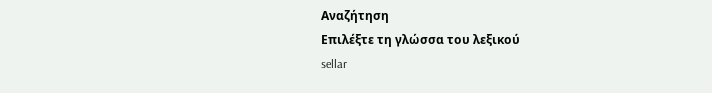Αναζήτηση
Επιλέξτε τη γλώσσα του λεξικού
sellar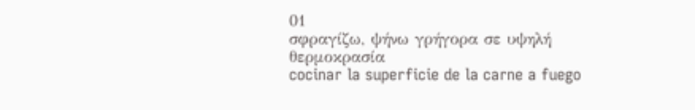01
σφραγίζω, ψήνω γρήγορα σε υψηλή θερμοκρασία
cocinar la superficie de la carne a fuego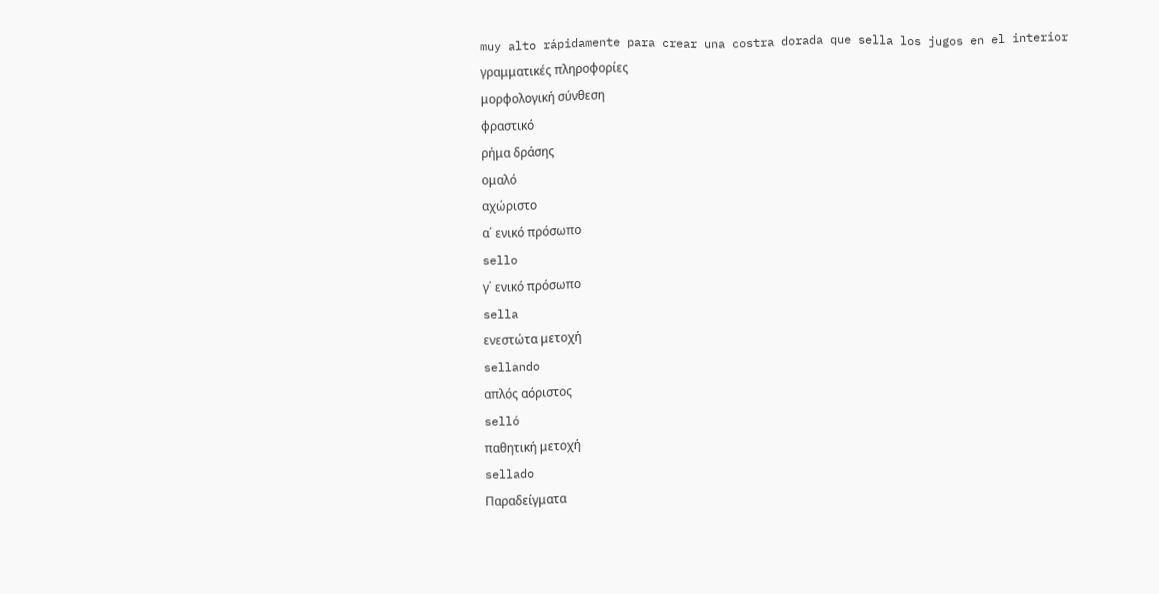muy alto rápidamente para crear una costra dorada que sella los jugos en el interior
γραμματικές πληροφορίες
μορφολογική σύνθεση
φραστικό
ρήμα δράσης
ομαλό
αχώριστο
α΄ ενικό πρόσωπο
sello
γ΄ ενικό πρόσωπο
sella
ενεστώτα μετοχή
sellando
απλός αόριστος
selló
παθητική μετοχή
sellado
Παραδείγματα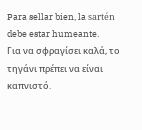Para sellar bien, la sartén debe estar humeante.
Για να σφραγίσει καλά, το τηγάνι πρέπει να είναι καπνιστό.